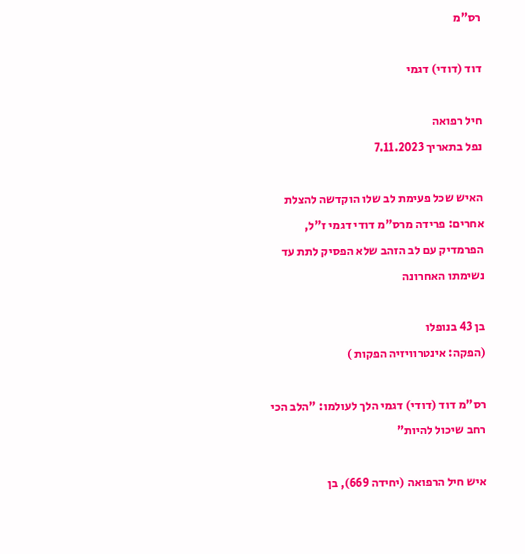רס"מ

דוד (דודי) דגמי

חיל רפואה
נפל בתאריך 7.11.2023

האיש שכל פעימת לב שלו הוקדשה להצלת אחרים: פרידה מרס"מ דודי דגמי ז"ל, הפרמדיק עם לב הזהב שלא הפסיק לתת עד נשימתו האחרונה

בן 43 בנופלו
(הפקה: אינטרוויזיה הפקות )

רס"מ דוד (דודי) דגמי הלך לעולמו: "הלב הכי רחב שיכול להיות"

איש חיל הרפואה (יחידה 669), בן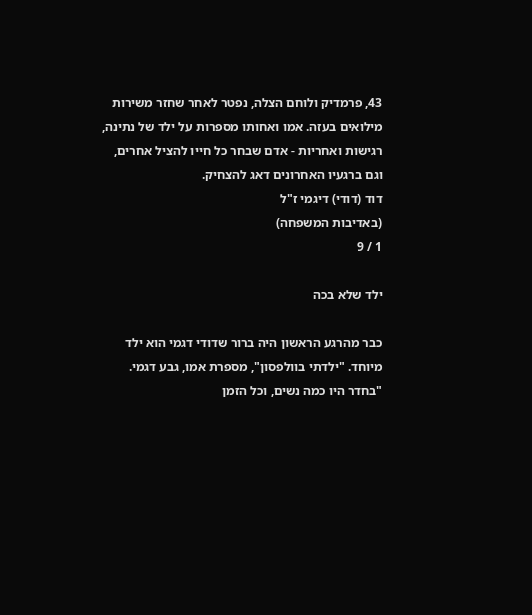43, פרמדיק ולוחם הצלה, נפטר לאחר שחזר משירות מילואים בעזה. אמו ואחותו מספרות על ילד של נתינה, רגישות ואחריות - אדם שבחר כל חייו להציל אחרים, וגם ברגעיו האחרונים דאג להצחיק.
דוד (דודי) דיגמי ז"ל
(באדיבות המשפחה)
1 / 9

ילד שלא בכה

כבר מהרגע הראשון היה ברור שדודי דגמי הוא ילד מיוחד. "ילדתי בוולפסון", מספרת אמו, גבע דגמי. "בחדר היו כמה נשים, וכל הזמן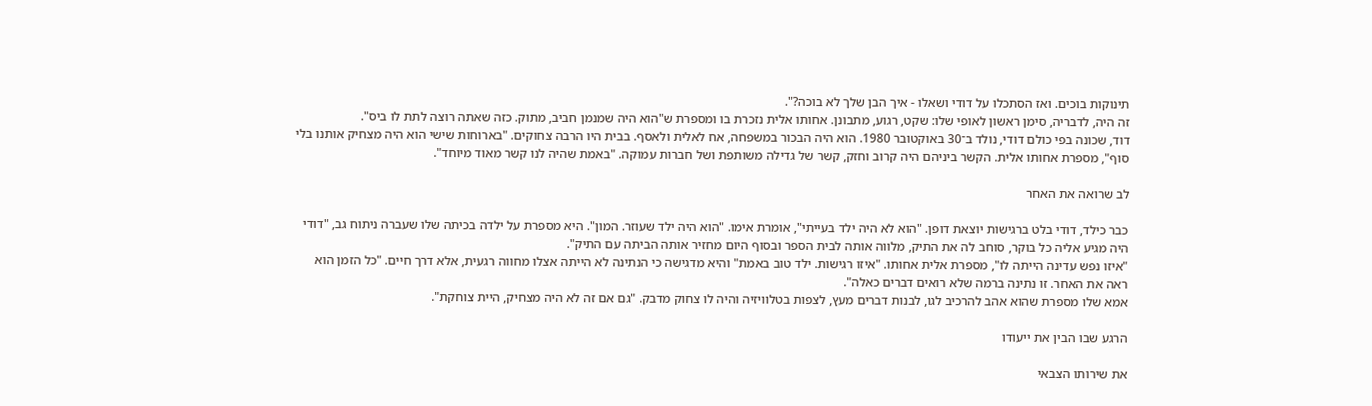תינוקות בוכים. ואז הסתכלו על דודי ושאלו - איך הבן שלך לא בוכה?".
זה היה, לדבריה, סימן ראשון לאופי שלו: שקט, רגוע, מתבונן. אחותו אלית נזכרת בו ומספרת ש"הוא היה שמנמן חביב, מתוק. כזה שאתה רוצה לתת לו ביס".
דוד, שכונה בפי כולם דודי, נולד ב־30 באוקטובר 1980. הוא היה הבכור במשפחה, אח לאלית ולאסף. בבית היו הרבה צחוקים. "בארוחות שישי הוא היה מצחיק אותנו בלי סוף", מספרת אחותו אלית. הקשר ביניהם היה קרוב וחזק, קשר של גדילה משותפת ושל חברות עמוקה. "באמת שהיה לנו קשר מאוד מיוחד".

לב שרואה את האחר

כבר כילד, דודי בלט ברגישות יוצאת דופן. "הוא לא היה ילד בעייתי", אומרת אימו. "הוא היה ילד שעוזר. המון". היא מספרת על ילדה בכיתה שלו שעברה ניתוח גב, "דודי היה מגיע אליה כל בוקר, סוחב לה את התיק, מלווה אותה לבית הספר ובסוף היום מחזיר אותה הביתה עם התיק".
"איזו נפש עדינה הייתה לו", מספרת אלית אחותו. "איזו רגישות. ילד טוב באמת" והיא מדגישה כי הנתינה לא הייתה אצלו מחווה רגעית, אלא דרך חיים. "כל הזמן הוא ראה את האחר. זו נתינה ברמה שלא רואים דברים כאלה".
אמא שלו מספרת שהוא אהב להרכיב לגו, לבנות דברים מעץ, לצפות בטלוויזיה והיה לו צחוק מדבק. "גם אם זה לא היה מצחיק, היית צוחקת".

הרגע שבו הבין את ייעודו

את שירותו הצבאי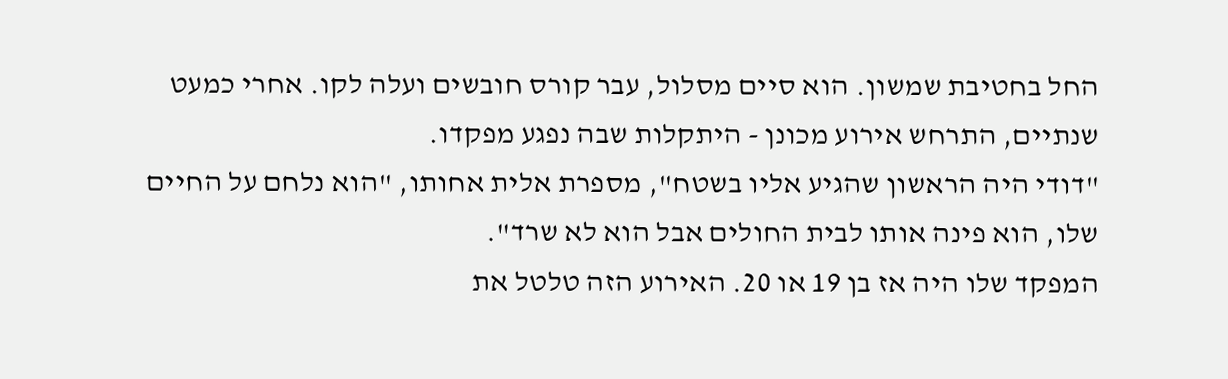החל בחטיבת שמשון. הוא סיים מסלול, עבר קורס חובשים ועלה לקו. אחרי כמעט שנתיים, התרחש אירוע מכונן - היתקלות שבה נפגע מפקדו.
"דודי היה הראשון שהגיע אליו בשטח", מספרת אלית אחותו, "הוא נלחם על החיים שלו, הוא פינה אותו לבית החולים אבל הוא לא שרד".
המפקד שלו היה אז בן 19 או 20. האירוע הזה טלטל את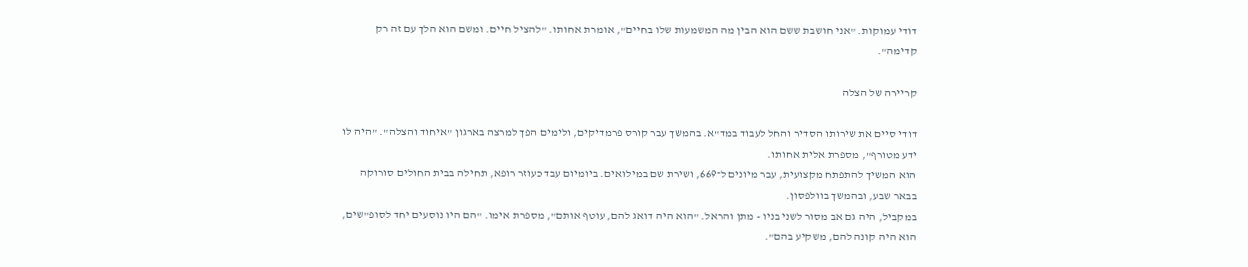דודי עמוקות. "אני חושבת ששם הוא הבין מה המשמעות שלו בחיים", אומרת אחותו. "להציל חיים. ומשם הוא הלך עם זה רק קדימה".

קריירה של הצלה

דודי סיים את שירותו הסדיר והחל לעבוד במד"א. בהמשך עבר קורס פרמדיקים, ולימים הפך למרצה בארגון "איחוד והצלה". "היה לו ידע מטורף", מספרת אלית אחותו.
הוא המשיך להתפתח מקצועית, עבר מיונים ל־669, ושירת שם במילואים. ביומיום עבד כעוזר רופא, תחילה בבית החולים סורוקה בבאר שבע, ובהמשך בוולפסון.
במקביל, היה גם אב מסור לשני בניו - מתן והראל. "הוא היה דואג להם, עוטף אותם", מספרת אימו. "הם היו נוסעים יחד לסופ"שים, הוא היה קונה להם, משקיע בהם".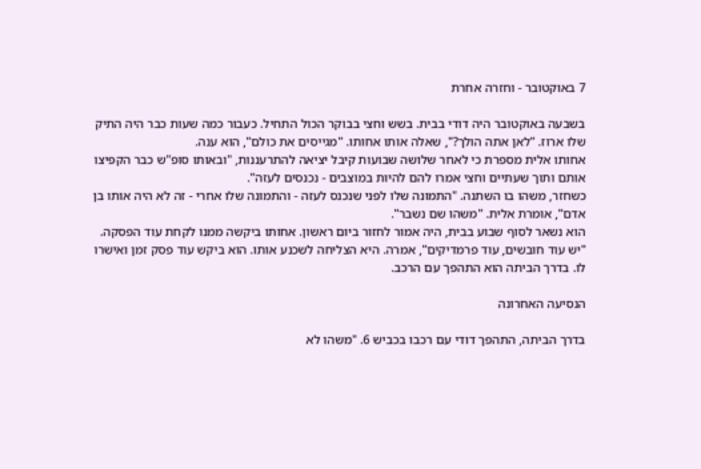7 באוקטובר - וחזרה אחרת

בשבעה באוקטובר היה דודי בבית. בשש וחצי בבוקר הכול התחיל. כעבור כמה שעות כבר היה התיק שלו ארוז. "לאן אתה הולך?", שאלה אותו אחותו. "מגייסים את כולם", הוא ענה.
אחותו אלית מספרת כי לאחר שלושה שבועות קיבל יציאה להתרעננות, "ובאותו סופ"ש כבר הקפיצו אותם ותוך שעתיים וחצי אמרו להם להיות במוצבים - נכנסים לעזה".
כשחזר, משהו בו השתנה. "התמונה שלו לפני שנכנס לעזה - והתמונה שלו אחרי - זה לא היה אותו בן אדם", אומרת אלית. "משהו שם נשבר".
הוא נשאר לסוף שבוע בבית, היה אמור לחזור ביום ראשון. אחותו ביקשה ממנו לקחת עוד הפסקה. "יש עוד חובשים, עוד פרמדיקים", אמרה. היא הצליחה לשכנע אותו. הוא ביקש עוד פסק זמן ואישרו לו. בדרך הביתה הוא התהפך עם הרכב.

הנסיעה האחרונה

בדרך הביתה, התהפך דודי עם רכבו בכביש 6. "משהו לא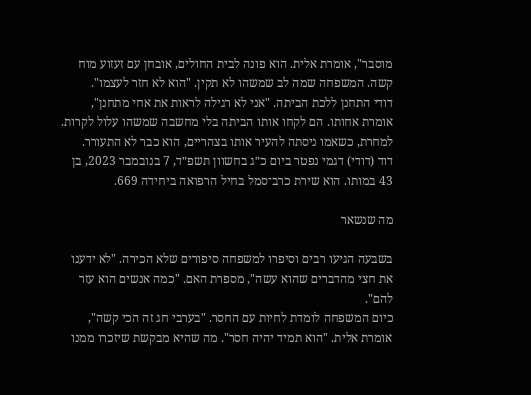מוסבר", אומרת אלית. הוא פונה לבית החולים, אובחן עם זעזוע מוח קשה. המשפחה שמה לב שמשהו לא תקין. "הוא לא חזר לעצמו".
דודי התחנן ללכת הביתה. "אני לא רגילה לראות את אחי מתחנן", אומרת אחותו. הם לקחו אותו הביתה בלי מחשבה שמשהו עלול לקרות. למחרת, כשאמו ניסתה להעיר אותו בצהריים, הוא כבר לא התעורר.
דוד (דודי) דגמי נפטר ביום כ״ג בחשוון תשפ״ד, 7 בנובמבר 2023, בן 43 במותו. הוא שירת כרב־סמל בחיל הרפואה ביחידה 669.

מה שנשאר

בשבעה הגיעו רבים וסיפרו למשפחה סיפורים שלא הכירה. "לא ידענו את חצי מהדברים שהוא עשה", מספרת האם. "כמה אנשים הוא עזר להם".
כיום המשפחה לומדת לחיות עם החסר. "בערבי חג זה הכי קשה", אומרת אלית. "הוא תמיד יהיה חסר". מה שהיא מבקשת שיזכרו ממנו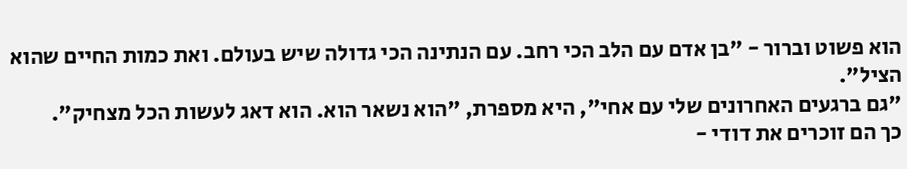הוא פשוט וברור - "בן אדם עם הלב הכי רחב. עם הנתינה הכי גדולה שיש בעולם. ואת כמות החיים שהוא הציל".
"גם ברגעים האחרונים שלי עם אחי", היא מספרת, "הוא נשאר הוא. הוא דאג לעשות הכל מצחיק".
כך הם זוכרים את דודי -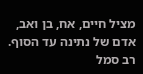מציל חיים, אח, בן ואב, אדם של נתינה עד הסוף.
רב סמל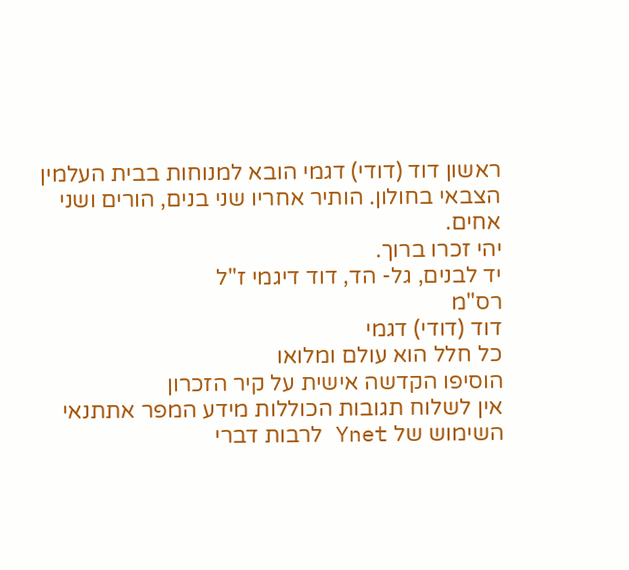ראשון דוד (דודי) דגמי הובא למנוחות בבית העלמין הצבאי בחולון. הותיר אחריו שני בנים, הורים ושני אחים.
יהי זכרו ברוך.
יד לבנים, גל- הד, דוד דיגמי ז"ל
רס"מ
דוד (דודי) דגמי
כל חלל הוא עולם ומלואו
הוסיפו הקדשה אישית על קיר הזכרון
אין לשלוח תגובות הכוללות מידע המפר אתתנאי השימוש של Ynet לרבות דברי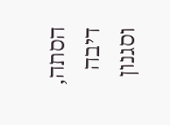הסתה, דיבה וסגנון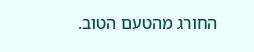החורג מהטעם הטוב.